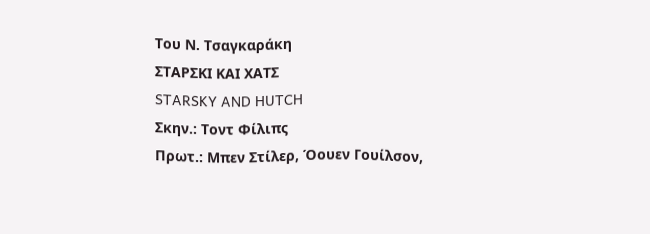Του Ν. Τσαγκαράκη
ΣΤΑΡΣΚΙ ΚΑΙ ΧΑΤΣ
STARSKY AND HUTCH
Σκην.: Τοντ Φίλιπς
Πρωτ.: Μπεν Στίλερ, Όουεν Γουίλσον,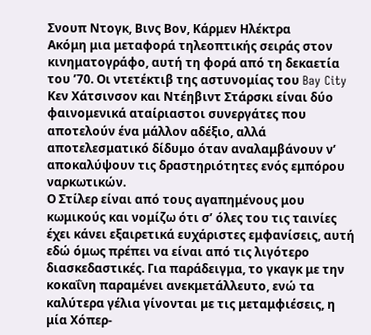Σνουπ Ντογκ, Βινς Βον, Κάρμεν Ηλέκτρα
Ακόμη μια μεταφορά τηλεοπτικής σειράς στον κινηματογράφο, αυτή τη φορά από τη δεκαετία του ’70. Οι ντετέκτιβ της αστυνομίας του Bay City Κεν Χάτσινσον και Ντέηβιντ Στάρσκι είναι δύο φαινομενικά αταίριαστοι συνεργάτες που αποτελούν ένα μάλλον αδέξιο, αλλά αποτελεσματικό δίδυμο όταν αναλαμβάνουν ν’ αποκαλύψουν τις δραστηριότητες ενός εμπόρου ναρκωτικών.
Ο Στίλερ είναι από τους αγαπημένους μου κωμικούς και νομίζω ότι σ’ όλες του τις ταινίες έχει κάνει εξαιρετικά ευχάριστες εμφανίσεις, αυτή εδώ όμως πρέπει να είναι από τις λιγότερο διασκεδαστικές. Για παράδειγμα, το γκαγκ με την κοκαΐνη παραμένει ανεκμετάλλευτο, ενώ τα καλύτερα γέλια γίνονται με τις μεταμφιέσεις, η μία Χόπερ-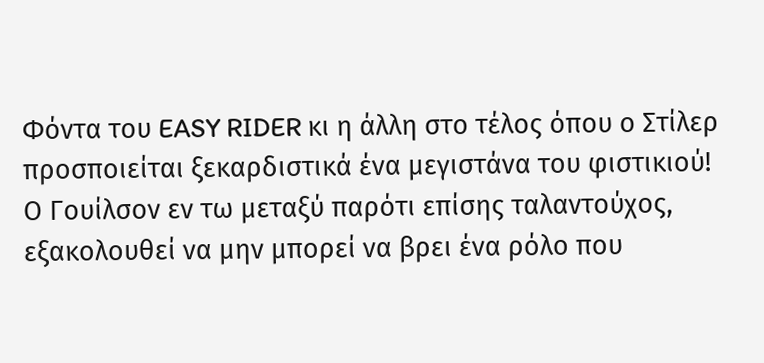Φόντα του EASY RIDER κι η άλλη στο τέλος όπου ο Στίλερ προσποιείται ξεκαρδιστικά ένα μεγιστάνα του φιστικιού!
Ο Γουίλσον εν τω μεταξύ παρότι επίσης ταλαντούχος, εξακολουθεί να μην μπορεί να βρει ένα ρόλο που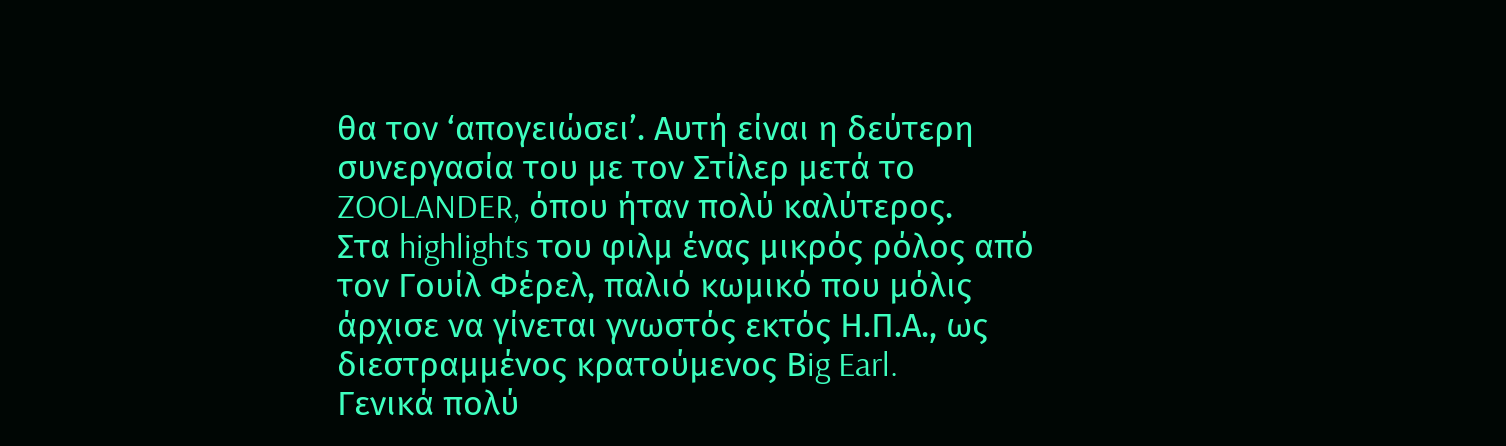θα τον ‘απογειώσει’. Αυτή είναι η δεύτερη συνεργασία του με τον Στίλερ μετά το ZOOLANDER, όπου ήταν πολύ καλύτερος.
Στα highlights του φιλμ ένας μικρός ρόλος από τον Γουίλ Φέρελ, παλιό κωμικό που μόλις άρχισε να γίνεται γνωστός εκτός Η.Π.Α., ως διεστραμμένος κρατούμενος Βig Earl.
Γενικά πολύ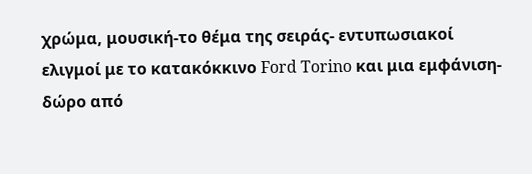χρώμα, μουσική-το θέμα της σειράς- εντυπωσιακοί ελιγμοί με το κατακόκκινο Ford Torino και μια εμφάνιση-δώρο από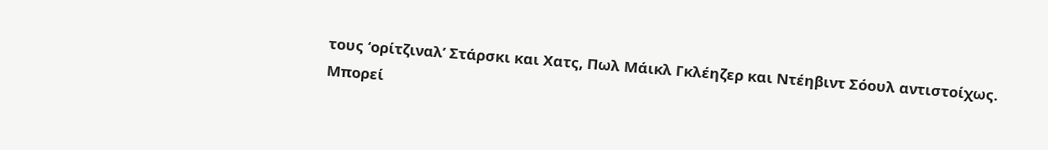τους ‘ορίτζιναλ’ Στάρσκι και Χατς, Πωλ Μάικλ Γκλέηζερ και Ντέηβιντ Σόουλ αντιστοίχως.
Μπορεί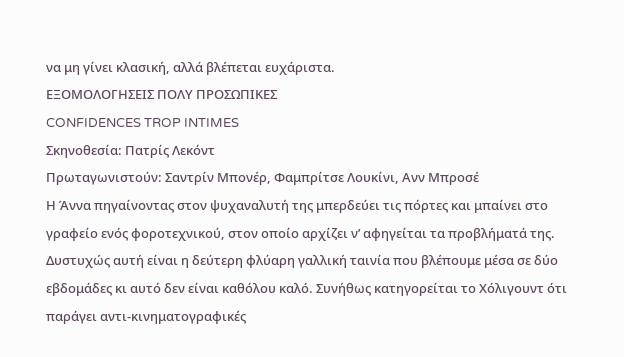να μη γίνει κλασική, αλλά βλέπεται ευχάριστα.
ΕΞΟΜΟΛΟΓΗΣΕΙΣ ΠΟΛΥ ΠΡΟΣΩΠΙΚΕΣ
CONFIDENCES TROP INTIMES
Σκηνοθεσία: Πατρίς Λεκόντ
Πρωταγωνιστούν: Σαντρίν Μπονέρ, Φαμπρίτσε Λουκίνι, Ανν Μπροσέ
Η Άννα πηγαίνοντας στον ψυχαναλυτή της μπερδεύει τις πόρτες και μπαίνει στο γραφείο ενός φοροτεχνικού, στον οποίο αρχίζει ν’ αφηγείται τα προβλήματά της.
Δυστυχώς αυτή είναι η δεύτερη φλύαρη γαλλική ταινία που βλέπουμε μέσα σε δύο εβδομάδες κι αυτό δεν είναι καθόλου καλό. Συνήθως κατηγορείται το Χόλιγουντ ότι παράγει αντι-κινηματογραφικές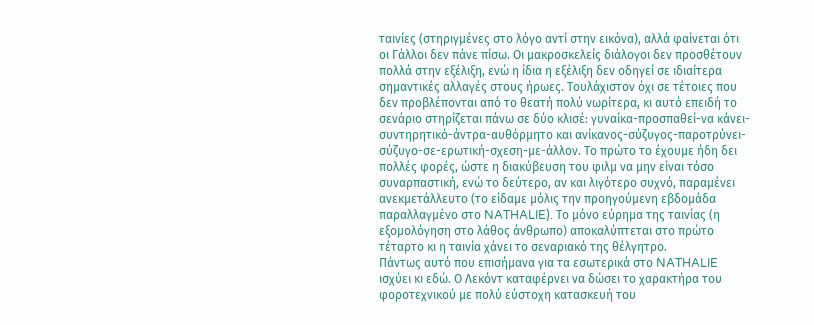ταινίες (στηριγμένες στο λόγο αντί στην εικόνα), αλλά φαίνεται ότι οι Γάλλοι δεν πάνε πίσω. Οι μακροσκελείς διάλογοι δεν προσθέτουν πολλά στην εξέλιξη, ενώ η ίδια η εξέλιξη δεν οδηγεί σε ιδιαίτερα σημαντικές αλλαγές στους ήρωες. Τουλάχιστον όχι σε τέτοιες που δεν προβλέπονται από το θεατή πολύ νωρίτερα, κι αυτό επειδή το σενάριο στηρίζεται πάνω σε δύο κλισέ: γυναίκα-προσπαθεί-να κάνει-συντηρητικό-άντρα-αυθόρμητο και ανίκανος-σύζυγος-παροτρύνει-σύζυγο-σε-ερωτική-σχεση-με-άλλον. Το πρώτο το έχουμε ήδη δει πολλές φορές, ώστε η διακύβευση του φιλμ να μην είναι τόσο συναρπαστική, ενώ το δεύτερο, αν και λιγότερο συχνό, παραμένει ανεκμετάλλευτο (το είδαμε μόλις την προηγούμενη εβδομάδα παραλλαγμένο στο NATHALIE). Το μόνο εύρημα της ταινίας (η εξομολόγηση στο λάθος άνθρωπο) αποκαλύπτεται στο πρώτο τέταρτο κι η ταινία χάνει το σεναριακό της θέλγητρο.
Πάντως αυτό που επισήμανα για τα εσωτερικά στο NATHALIE ισχύει κι εδώ. Ο Λεκόντ καταφέρνει να δώσει το χαρακτήρα του φοροτεχνικού με πολύ εύστοχη κατασκευή του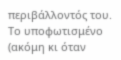περιβάλλοντός του. Το υποφωτισμένο (ακόμη κι όταν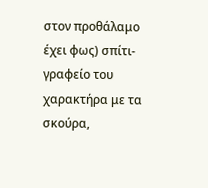στον προθάλαμο έχει φως) σπίτι-γραφείο του χαρακτήρα με τα σκούρα,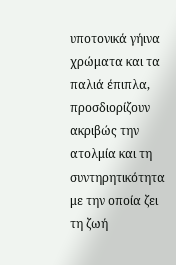υποτονικά γήινα χρώματα και τα παλιά έπιπλα, προσδιορίζουν ακριβώς την ατολμία και τη συντηρητικότητα με την οποία ζει τη ζωή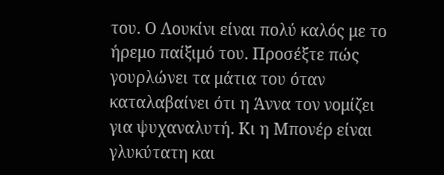του. Ο Λουκίνι είναι πολύ καλός με το ήρεμο παίξιμό του. Προσέξτε πώς γουρλώνει τα μάτια του όταν καταλαβαίνει ότι η Άννα τον νομίζει για ψυχαναλυτή. Κι η Μπονέρ είναι γλυκύτατη και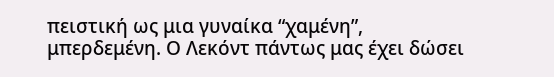πειστική ως μια γυναίκα “χαμένη”, μπερδεμένη. Ο Λεκόντ πάντως μας έχει δώσει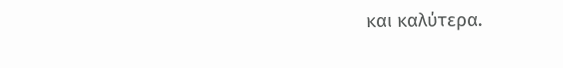και καλύτερα.